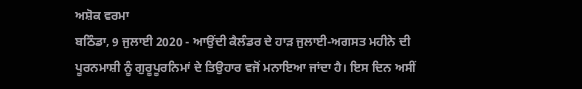ਅਸ਼ੋਕ ਵਰਮਾ
ਬਠਿੰਡਾ, 9 ਜੁਲਾਈ 2020 - ਆਉਂਦੀ ਕੈਲੰਡਰ ਦੇ ਹਾੜ ਜੁਲਾਈ-ਅਗਸਤ ਮਹੀਨੇ ਦੀ ਪੂਰਨਮਾਸ਼ੀ ਨੂੰ ਗੁਰੂਪੂਰਨਿਮਾਂ ਦੇ ਤਿਉਹਾਰ ਵਜੋਂ ਮਨਾਇਆ ਜਾਂਦਾ ਹੈ। ਇਸ ਦਿਨ ਅਸੀਂ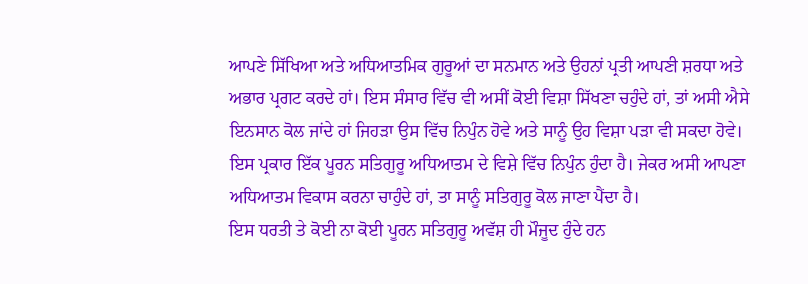ਆਪਣੇ ਸਿੱਖਿਆ ਅਤੇ ਅਧਿਆਤਮਿਕ ਗੁਰੂਆਂ ਦਾ ਸਨਮਾਨ ਅਤੇ ਉਹਨਾਂ ਪ੍ਰਤੀ ਆਪਣੀ ਸ਼ਰਧਾ ਅਤੇ ਅਭਾਰ ਪ੍ਰਗਟ ਕਰਦੇ ਹਾਂ। ਇਸ ਸੰਸਾਰ ਵਿੱਚ ਵੀ ਅਸੀਂ ਕੋਈ ਵਿਸ਼ਾ ਸਿੱਖਣਾ ਚਹੁੰਦੇ ਹਾਂ, ਤਾਂ ਅਸੀ ਐਸੇ ਇਨਸਾਨ ਕੋਲ ਜਾਂਦੇ ਹਾਂ ਜਿਹੜਾ ਉਸ ਵਿੱਚ ਨਿਪੁੰਨ ਹੋਵੇ ਅਤੇ ਸਾਨੂੰ ਉਹ ਵਿਸ਼ਾ ਪੜਾ ਵੀ ਸਕਦਾ ਹੋਵੇ। ਇਸ ਪ੍ਰਕਾਰ ਇੱਕ ਪੂਰਨ ਸਤਿਗੁਰੂ ਅਧਿਆਤਮ ਦੇ ਵਿਸ਼ੇ ਵਿੱਚ ਨਿਪੁੰਨ ਹੁੰਦਾ ਹੈ। ਜੇਕਰ ਅਸੀ ਆਪਣਾ ਅਧਿਆਤਮ ਵਿਕਾਸ ਕਰਨਾ ਚਾਹੁੰਦੇ ਹਾਂ, ਤਾ ਸਾਨੂੰ ਸਤਿਗੁਰੂ ਕੋਲ ਜਾਣਾ ਪੈਂਦਾ ਹੈ।
ਇਸ ਧਰਤੀ ਤੇ ਕੋਈ ਨਾ ਕੋਈ ਪੂਰਨ ਸਤਿਗੁਰੂ ਅਵੱਸ਼ ਹੀ ਮੌਜੂਦ ਹੁੰਦੇ ਹਨ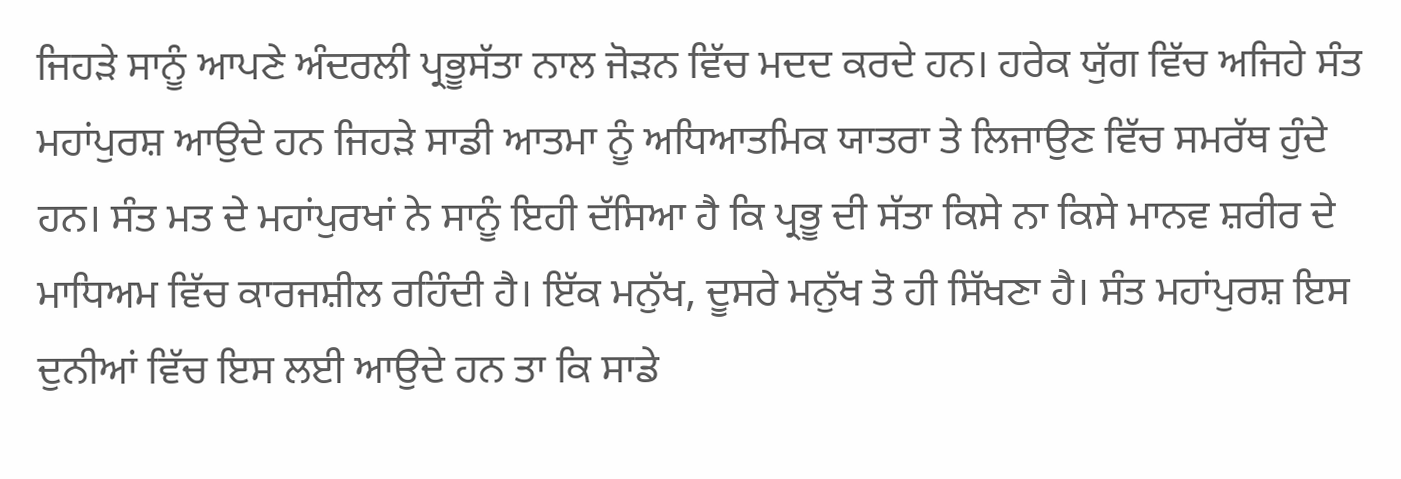ਜਿਹੜੇ ਸਾਨੂੰ ਆਪਣੇ ਅੰਦਰਲੀ ਪ੍ਰਭੂਸੱਤਾ ਨਾਲ ਜੋੜਨ ਵਿੱਚ ਮਦਦ ਕਰਦੇ ਹਨ। ਹਰੇਕ ਯੁੱਗ ਵਿੱਚ ਅਜਿਹੇ ਸੰਤ ਮਹਾਂਪੁਰਸ਼ ਆਉਦੇ ਹਨ ਜਿਹੜੇ ਸਾਡੀ ਆਤਮਾ ਨੂੰ ਅਧਿਆਤਮਿਕ ਯਾਤਰਾ ਤੇ ਲਿਜਾਉਣ ਵਿੱਚ ਸਮਰੱਥ ਹੁੰਦੇ ਹਨ। ਸੰਤ ਮਤ ਦੇ ਮਹਾਂਪੁਰਖਾਂ ਨੇ ਸਾਨੂੰ ਇਹੀ ਦੱਸਿਆ ਹੈ ਕਿ ਪ੍ਰਭੂ ਦੀ ਸੱਤਾ ਕਿਸੇ ਨਾ ਕਿਸੇ ਮਾਨਵ ਸ਼ਰੀਰ ਦੇ ਮਾਧਿਅਮ ਵਿੱਚ ਕਾਰਜਸ਼ੀਲ ਰਹਿੰਦੀ ਹੈ। ਇੱਕ ਮਨੁੱਖ, ਦੂਸਰੇ ਮਨੁੱਖ ਤੋ ਹੀ ਸਿੱਖਣਾ ਹੈ। ਸੰਤ ਮਹਾਂਪੁਰਸ਼ ਇਸ ਦੁਨੀਆਂ ਵਿੱਚ ਇਸ ਲਈ ਆਉਦੇ ਹਨ ਤਾ ਕਿ ਸਾਡੇ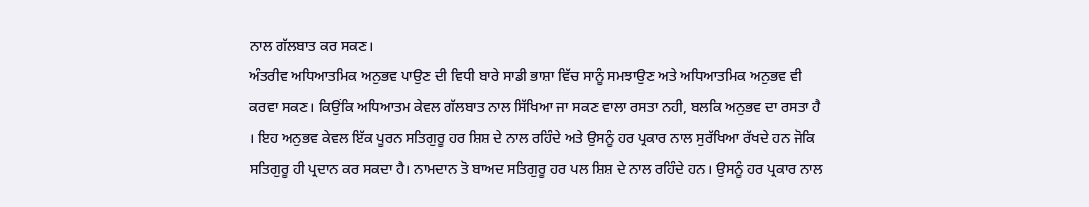ਨਾਲ ਗੱਲਬਾਤ ਕਰ ਸਕਣ।
ਅੰਤਰੀਵ ਅਧਿਆਤਮਿਕ ਅਨੁਭਵ ਪਾਉਣ ਦੀ ਵਿਧੀ ਬਾਰੇ ਸਾਡੀ ਭਾਸ਼ਾ ਵਿੱਚ ਸਾਨੂੰ ਸਮਝਾਉਣ ਅਤੇ ਅਧਿਆਤਮਿਕ ਅਨੁਭਵ ਵੀ ਕਰਵਾ ਸਕਣ। ਕਿਉਂਕਿ ਅਧਿਆਤਮ ਕੇਵਲ ਗੱਲਬਾਤ ਨਾਲ ਸਿੱਖਿਆ ਜਾ ਸਕਣ ਵਾਲਾ ਰਸਤਾ ਨਹੀ, ਬਲਕਿ ਅਨੁਭਵ ਦਾ ਰਸਤਾ ਹੈ । ਇਹ ਅਨੁਭਵ ਕੇਵਲ ਇੱਕ ਪੂਰਨ ਸਤਿਗੁਰੂ ਹਰ ਸ਼ਿਸ਼ ਦੇ ਨਾਲ ਰਹਿੰਦੇ ਅਤੇ ਉਸਨੂੰ ਹਰ ਪ੍ਰਕਾਰ ਨਾਲ ਸੁਰੱਖਿਆ ਰੱਖਦੇ ਹਨ ਜੋਕਿ ਸਤਿਗੁਰੂ ਹੀ ਪ੍ਰਦਾਨ ਕਰ ਸਕਦਾ ਹੈ। ਨਾਮਦਾਨ ਤੋ ਬਾਅਦ ਸਤਿਗੁਰੂ ਹਰ ਪਲ ਸ਼ਿਸ਼ ਦੇ ਨਾਲ ਰਹਿੰਦੇ ਹਨ। ਉਸਨੂੰ ਹਰ ਪ੍ਰਕਾਰ ਨਾਲ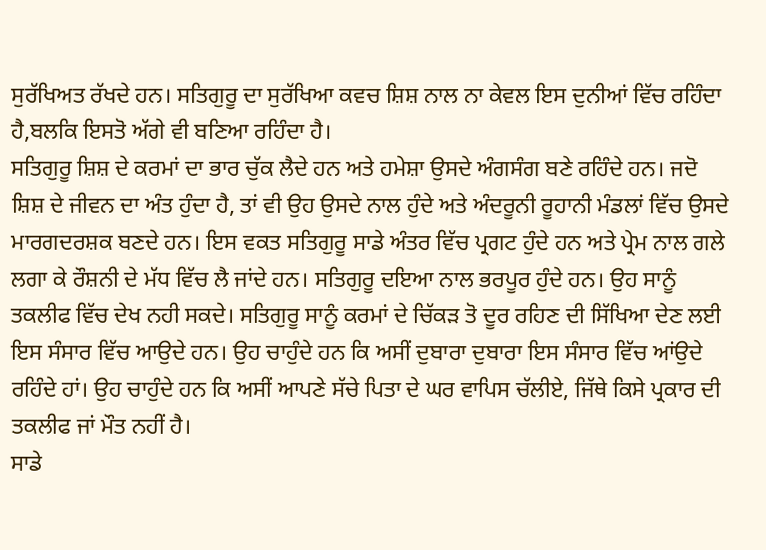ਸੁਰੱਖਿਅਤ ਰੱਖਦੇ ਹਨ। ਸਤਿਗੁਰੂ ਦਾ ਸੁਰੱਖਿਆ ਕਵਚ ਸ਼ਿਸ਼ ਨਾਲ ਨਾ ਕੇਵਲ ਇਸ ਦੁਨੀਆਂ ਵਿੱਚ ਰਹਿੰਦਾ ਹੈ,ਬਲਕਿ ਇਸਤੋ ਅੱਗੇ ਵੀ ਬਣਿਆ ਰਹਿੰਦਾ ਹੈ।
ਸਤਿਗੁਰੂ ਸ਼ਿਸ਼ ਦੇ ਕਰਮਾਂ ਦਾ ਭਾਰ ਚੁੱਕ ਲੈਦੇ ਹਨ ਅਤੇ ਹਮੇਸ਼ਾ ਉਸਦੇ ਅੰਗਸੰਗ ਬਣੇ ਰਹਿੰਦੇ ਹਨ। ਜਦੋ ਸ਼ਿਸ਼ ਦੇ ਜੀਵਨ ਦਾ ਅੰਤ ਹੁੰਦਾ ਹੈ, ਤਾਂ ਵੀ ਉਹ ਉਸਦੇ ਨਾਲ ਹੁੰਦੇ ਅਤੇ ਅੰਦਰੂਨੀ ਰੂਹਾਨੀ ਮੰਡਲਾਂ ਵਿੱਚ ਉਸਦੇ ਮਾਰਗਦਰਸ਼ਕ ਬਣਦੇ ਹਨ। ਇਸ ਵਕਤ ਸਤਿਗੁਰੂ ਸਾਡੇ ਅੰਤਰ ਵਿੱਚ ਪ੍ਰਗਟ ਹੁੰਦੇ ਹਨ ਅਤੇ ਪ੍ਰੇਮ ਨਾਲ ਗਲੇ ਲਗਾ ਕੇ ਰੌਸ਼ਨੀ ਦੇ ਮੱਧ ਵਿੱਚ ਲੈ ਜਾਂਦੇ ਹਨ। ਸਤਿਗੁਰੂ ਦਇਆ ਨਾਲ ਭਰਪੂਰ ਹੁੰਦੇ ਹਨ। ਉਹ ਸਾਨੂੰ ਤਕਲੀਫ ਵਿੱਚ ਦੇਖ ਨਹੀ ਸਕਦੇ। ਸਤਿਗੁਰੂ ਸਾਨੂੰ ਕਰਮਾਂ ਦੇ ਚਿੱਕੜ ਤੋ ਦੂਰ ਰਹਿਣ ਦੀ ਸਿੱਖਿਆ ਦੇਣ ਲਈ ਇਸ ਸੰਸਾਰ ਵਿੱਚ ਆਉਦੇ ਹਨ। ਉਹ ਚਾਹੁੰਦੇ ਹਨ ਕਿ ਅਸੀਂ ਦੁਬਾਰਾ ਦੁਬਾਰਾ ਇਸ ਸੰਸਾਰ ਵਿੱਚ ਆਂਉਦੇ ਰਹਿੰਦੇ ਹਾਂ। ਉਹ ਚਾਹੁੰਦੇ ਹਨ ਕਿ ਅਸੀਂ ਆਪਣੇ ਸੱਚੇ ਪਿਤਾ ਦੇ ਘਰ ਵਾਪਿਸ ਚੱਲੀਏ, ਜਿੱਥੇ ਕਿਸੇ ਪ੍ਰਕਾਰ ਦੀ ਤਕਲੀਫ ਜਾਂ ਮੌਤ ਨਹੀਂ ਹੈ।
ਸਾਡੇ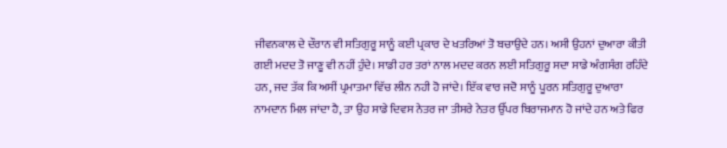ਜੀਵਨਕਾਲ ਦੇ ਦੌਰਾਨ ਵੀ ਸਤਿਗੁਰੂ ਸਾਨੂੰ ਕਈ ਪ੍ਰਕਾਰ ਦੇ ਖਤਰਿਆਂ ਤੋ ਬਚਾਉਦੇ ਹਨ। ਅਸੀ ਉਹਨਾਂ ਦੁਆਰਾ ਕੀਤੀ ਗਈ ਮਦਦ ਤੋ ਜਾਣੂ ਵੀ ਨਹੀਂ ਹੁੰਦੇ। ਸਾਡੀ ਹਰ ਤਰਾਂ ਨਾਲ ਮਦਦ ਕਰਨ ਲਈ ਸਤਿਗੁਰੂ ਸਦਾ ਸਾਡੇ ਅੰਗਸੰਗ ਰਹਿੰਦੇ ਹਨ, ਜਦ ਤੱਕ ਕਿ ਅਸੀਂ ਪ੍ਰਮਾਤਮਾ ਵਿੱਚ ਲੀਨ ਨਹੀ ਹੋ ਜਾਂਦੇ। ਇੱਕ ਵਾਰ ਜਦੋ ਸਾਨੂੰ ਪੂਰਨ ਸਤਿਗੁਰੂ ਦੁਆਰਾ ਨਾਮਦਾਨ ਮਿਲ ਜਾਂਦਾ ਹੈ, ਤਾ ਉਹ ਸਾਡੇ ਦਿਵਸ ਨੇਤਰ ਜਾ ਤੀਸਰੇ ਨੇਤਰ ਉੱਪਰ ਬਿਰਾਜਮਾਨ ਹੋ ਜਾਂਦੇ ਹਨ ਅਤੇ ਫਿਰ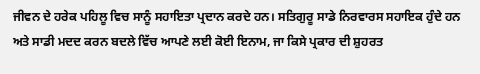ਜੀਵਨ ਦੇ ਹਰੇਕ ਪਹਿਲੂ ਵਿਚ ਸਾਨੂੰ ਸਹਾਇਤਾ ਪ੍ਰਦਾਨ ਕਰਦੇ ਹਨ। ਸਤਿਗੁਰੂ ਸਾਡੇ ਨਿਰਵਾਰਸ ਸਹਾਇਕ ਹੁੰਦੇ ਹਨ ਅਤੇ ਸਾਡੀ ਮਦਦ ਕਰਨ ਬਦਲੇ ਵਿੱਚ ਆਪਣੇ ਲਈ ਕੋਈ ਇਨਾਮ, ਜਾ ਕਿਸੇ ਪ੍ਰਕਾਰ ਦੀ ਸ਼ੁਹਰਤ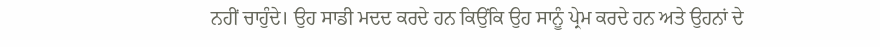ਨਹੀਂ ਚਾਹੁੰਦੇ। ਉਹ ਸਾਡੀ ਮਦਦ ਕਰਦੇ ਹਨ ਕਿਉਂਕਿ ਉਹ ਸਾਨੂੰ ਪ੍ਰੇਮ ਕਰਦੇ ਹਨ ਅਤੇ ਉਹਨਾਂ ਦੇ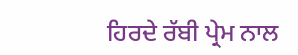ਹਿਰਦੇ ਰੱਬੀ ਪ੍ਰੇਮ ਨਾਲ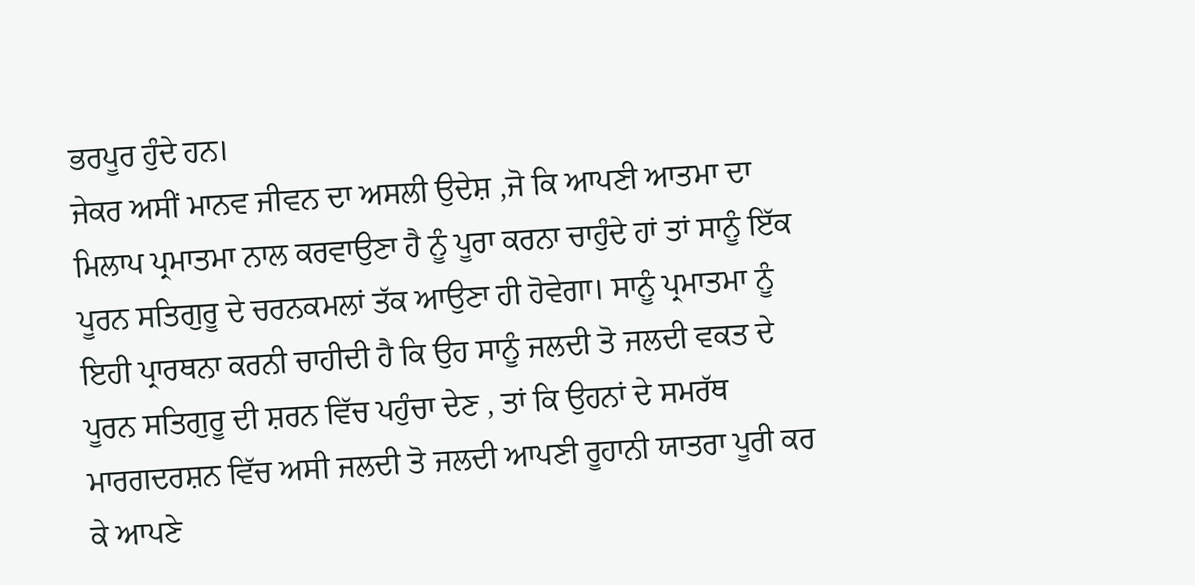ਭਰਪੂਰ ਹੁੰਦੇ ਹਨ।
ਜੇਕਰ ਅਸੀਂ ਮਾਨਵ ਜੀਵਨ ਦਾ ਅਸਲੀ ਉਦੇਸ਼ ,ਜੋ ਕਿ ਆਪਣੀ ਆਤਮਾ ਦਾ ਮਿਲਾਪ ਪ੍ਰਮਾਤਮਾ ਨਾਲ ਕਰਵਾਉਣਾ ਹੈ ਨੂੰ ਪੂਰਾ ਕਰਨਾ ਚਾਹੁੰਦੇ ਹਾਂ ਤਾਂ ਸਾਨੂੰ ਇੱਕ ਪੂਰਨ ਸਤਿਗੁਰੂ ਦੇ ਚਰਨਕਮਲਾਂ ਤੱਕ ਆਉਣਾ ਹੀ ਹੋਵੇਗਾ। ਸਾਨੂੰ ਪ੍ਰਮਾਤਮਾ ਨੂੰ ਇਹੀ ਪ੍ਰਾਰਥਨਾ ਕਰਨੀ ਚਾਹੀਦੀ ਹੈ ਕਿ ਉਹ ਸਾਨੂੰ ਜਲਦੀ ਤੋ ਜਲਦੀ ਵਕਤ ਦੇ ਪੂਰਨ ਸਤਿਗੁਰੂ ਦੀ ਸ਼ਰਨ ਵਿੱਚ ਪਹੁੰਚਾ ਦੇਣ , ਤਾਂ ਕਿ ਉਹਨਾਂ ਦੇ ਸਮਰੱਥ ਮਾਰਗਦਰਸ਼ਨ ਵਿੱਚ ਅਸੀ ਜਲਦੀ ਤੋ ਜਲਦੀ ਆਪਣੀ ਰੂਹਾਨੀ ਯਾਤਰਾ ਪੂਰੀ ਕਰ ਕੇ ਆਪਣੇ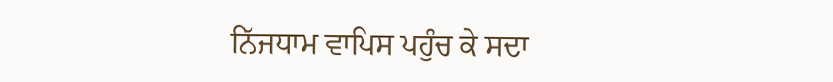ਨਿੱਜਧਾਮ ਵਾਪਿਸ ਪਹੁੰਚ ਕੇ ਸਦਾ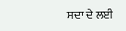ਸਦਾ ਦੇ ਲਈ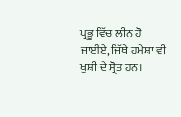ਪ੍ਰਭੂ ਵਿੱਚ ਲੀਨ ਹੋ ਜਾਈਏ, ਜਿੱਥੇ ਹਮੇਸ਼ਾ ਵੀ ਖੁਸ਼ੀ ਦੇ ਸ੍ਰੋਤ ਹਨ।